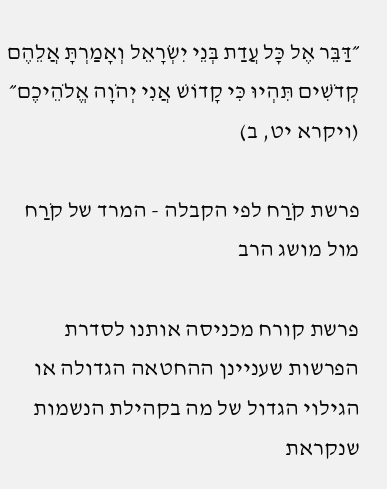״דַּבֵּר אֶל כׇּל עֲדַת בְּנֵי יִשְׂרָאֵל וְאָמַרְתָּ אֲלֵהֶם קְדֹשִׁים תִּהְיוּ כִּי קָדוֹשׁ אֲנִי יְהֹוָה אֱלֹהֵיכֶם״ (ויקרא יט, ב)

פרשת קֹרַח לפי הקבלה - המרד של קֹרַח מול מושג הרב

פרשת קורח מכניסה אותנו לסדרת הפרשות שעניינן ההחטאה הגדולה או הגילוי הגדול של מה בקהילת הנשמות שנקראת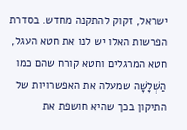ישראל, זקוק להתקנה מחדש. בסדרת הפרשות האלו יש לנו את חטא העגל, חטא המרגלים וחטא קורח שהם כמו הַשְׁלָשָׁה שמעלה את האפשרויות של התיקון בכך שהיא חושפת את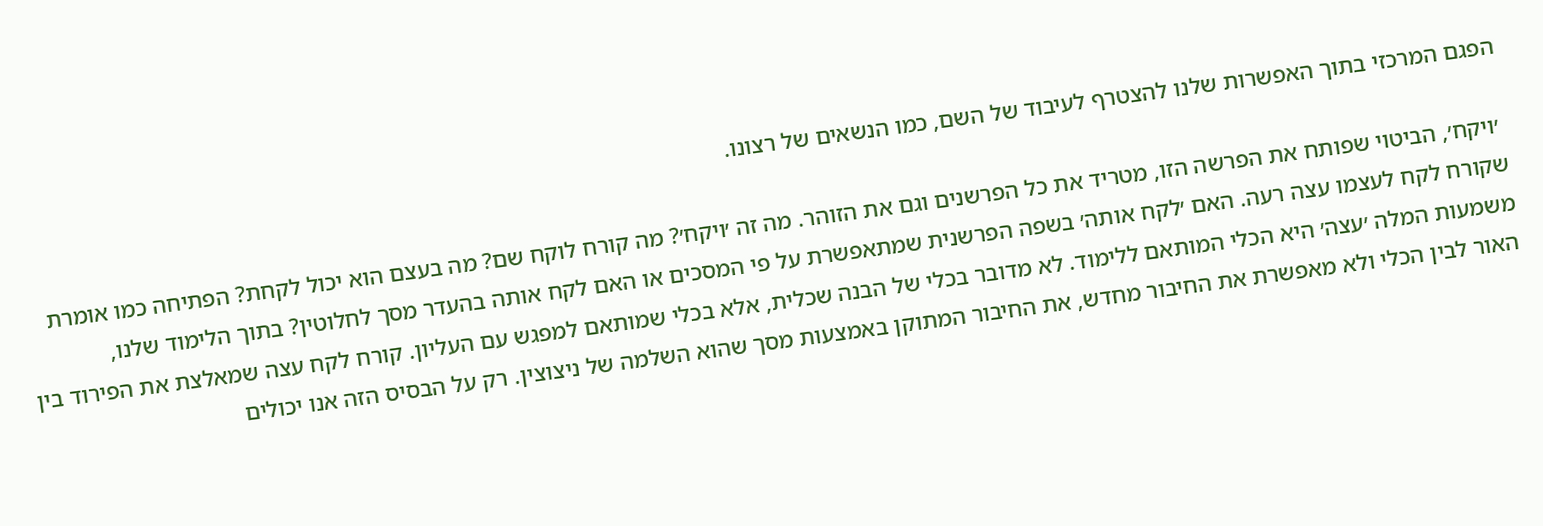הפגם המרכזי בתוך האפשרות שלנו להצטרף לעיבוד של השם, כמו הנשאים של רצונו.

 ׳ויקח׳, הביטוי שפותח את הפרשה הזו, מטריד את כל הפרשנים וגם את הזוהר. מה זה ׳ויקח׳? מה קורח לוקח שם? מה בעצם הוא יכול לקחת? הפתיחה כמו אומרת שקורח לקח לעצמו עצה רעה. האם ׳לקח אותה׳ בשפה הפרשנית שמתאפשרת על פי המסכים או האם לקח אותה בהעדר מסך לחלוטין? בתוך הלימוד שלנו, משמעות המלה ׳עצה׳ היא הכלי המותאם ללימוד. לא מדובר בכלי של הבנה שכלית, אלא בכלי שמותאם למפגש עם העליון. קורח לקח עצה שמאלצת את הפירוד בין האור לבין הכלי ולא מאפשרת את החיבור מחדש, את החיבור המתוקן באמצעות מסך שהוא השלמה של ניצוצין. רק על הבסיס הזה אנו יכולים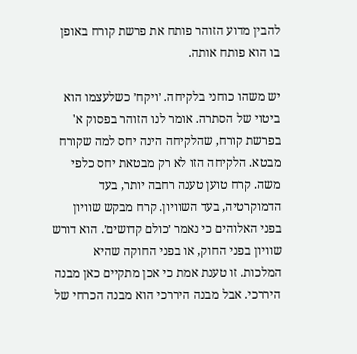להבין מדוע הזוהר פותח את פרשת קורח באופן בו הוא פותח אותה.

יש משהו כוחני בלקיחה. ׳ויקח׳ כשלעצמו הוא ביטוי של הסתרה. אומר לנו הזוהר בפסוק א' בפרשת קורח, שהלקיחה הינה יחס למה שקורח מבטא. הלקיחה הזו לא רק מבטאת יחס כלפי משה. קרח טוען טענה רחבה יותר, בעד הדמוקרטיה, בעד השוויון. קרח מבקש שוויון בפני האלוהים כי נאמר ׳כולם קדושים׳. הוא דורש שוויון בפני החוק, או בפני החוקה שהיא המלכות. זו טענת אמת כי אכן מתקיים כאן מבנה היררכי. אבל מבנה היררכי הוא מבנה הכרחי של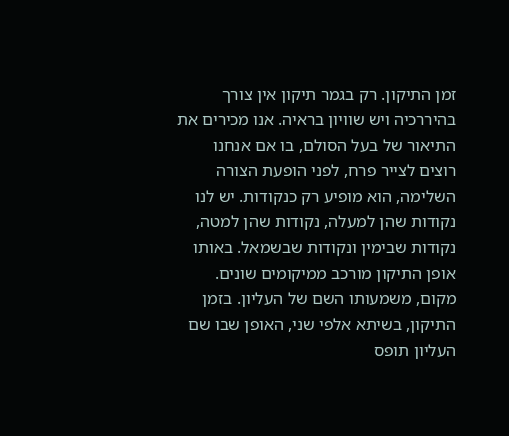זמן התיקון. רק בגמר תיקון אין צורך בהיררכיה ויש שוויון בראיה. אנו מכירים את התיאור של בעל הסולם, בו אם אנחנו רוצים לצייר פרח, לפני הופעת הצורה השלימה, הוא מופיע רק כנקודות. יש לנו נקודות שהן למעלה, נקודות שהן למטה, נקודות שבימין ונקודות שבשמאל. באותו אופן התיקון מורכב ממיקומים שונים. מקום, משמעותו השם של העליון. בזמן התיקון, בשיתא אלפי שני, האופן שבו שם העליון תופס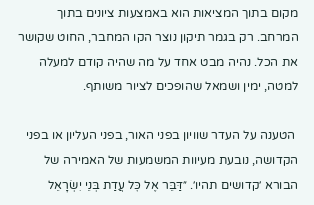מקום בתוך המציאות הוא באמצעות ציונים בתוך המרחב. רק בגמר תיקון נוצר הקו המחבר, החוט שקושר את הכל. נהיה מבט אחד על מה שהיה קודם למעלה למטה, ימין ושמאל שהופכים לציור משותף.

 הטענה על העדר שוויון בפני האור, בפני העליון או בפני הקדושה, נובעת מעיוות המשמעות של האמירה של הבורא ׳קדושים תהיו׳. ״דַּבֵּר אֶל כׇּל עֲדַת בְּנֵי יִשְׂרָאֵל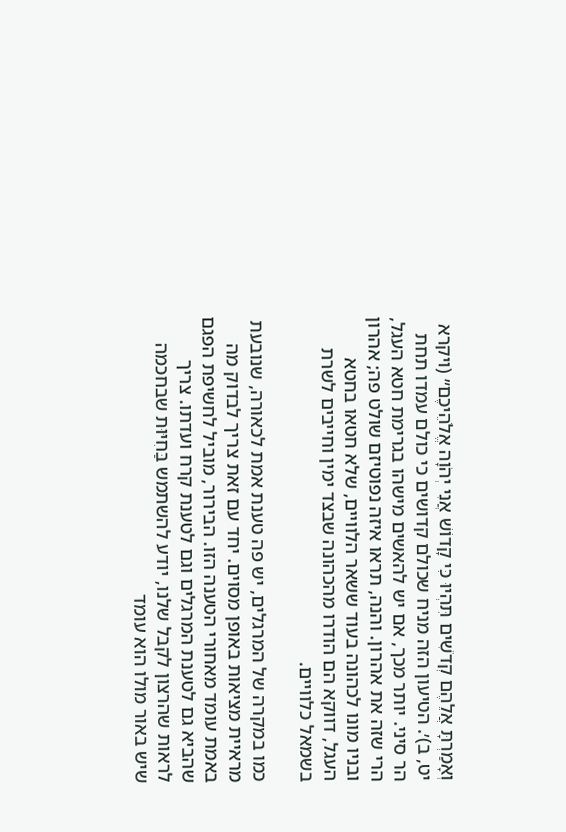וְאָמַרְתָּ אֲלֵהֶם קְדֹשִׁים תִּהְיוּ כִּי קָדוֹשׁ אֲנִי יְהֹוָה אֱלֹהֵיכֶם״ (ויקרא יט, ב)׳. הטיעון הזה מניח שכולם קדושים כי כולם עמדו תחת הר סיני. יותר מכך, אם יש להאשים מישהו בגרימת חטא העגל, הרי שזה את אהרון. והנה, תראו איזה נפוטיזם שולט פה; אהרון ובניו מונו לכהונה בעוד ששאר הלוויים, שלא חטאו בחטא העגל, דווקא הם הודרו מהכהונה שבצד ימין וחייבים לשרת בשמאל כלוויים.

כמו במקרה של המרגלים, יש פה טענת אמת לכאורה, שנובעת מראיית מציאות באופן מסוים. יחד עם זאת צריך לבדוק מה באמת עומד מאחורי הטענה הזו. הבירור, מוביל לחשיפת הפגם שהביא גם לטענת המרגלים וגם לטענת קרח ועדתו. צריך לראות שהרצון לקבל שלנו, יודע להשתמש בַּחִיּוּת שבחכמה שיש באור מולו הוא עומד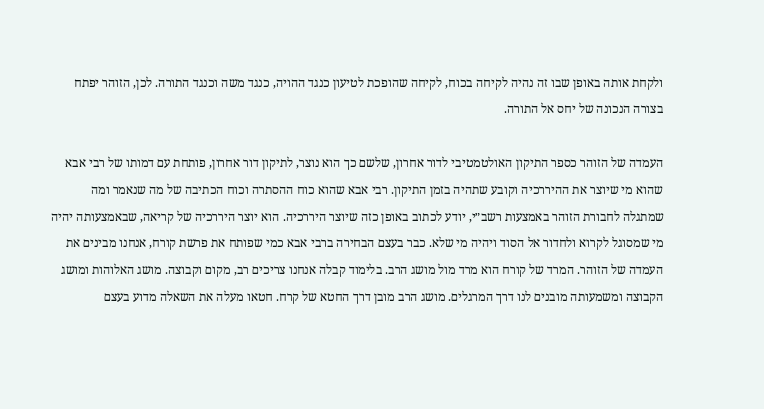ולקחת אותה באופן שבו זה נהיה לקיחה בכוח, לקיחה שהופכת לטיעון כנגד ההויה, כנגד משה וכנגד התורה. לכן, הזוהר יפתח בצורה הנכונה של יחס אל התורה.

העמדה של הזוהר כספר התיקון האולטמטיבי לדור אחרון, שלשם כך הוא נוצר, לתיקון דור אחרון, פותחת עם דמותו של רבי אבא שהוא מי שיוצר את ההיררכיה וקובע שתהיה בזמן התיקון. רבי אבא שהוא כוח ההסתרה וכוח הכתיבה של מה שנאמר ומה שמתגלה לחבורת הזוהר באמצעות רשב״י, יודע לכתוב באופן כזה שיוצר היררכיה. הוא יוצר היררכיה של קריאה, שבאמצעותה יהיה מי שמסוגל לקרוא ולחדור אל הסוד ויהיה מי שלא. כבר בעצם הבחירה ברבי אבא כמי שפותח את פרשת קורח, אנחנו מבינים את העמדה של הזוהר. המרד של קורח הוא מרד מול מושג הרב. בלימוד קבלה אנחנו צריכים רב, מקום וקבוצה. מושג האלוהות ומושג הקבוצה ומשמעותה מובנים לנו דרך המרגלים. מושג הרב מובן דרך החטא של קרח. חטאו מעלה את השאלה מדוע בעצם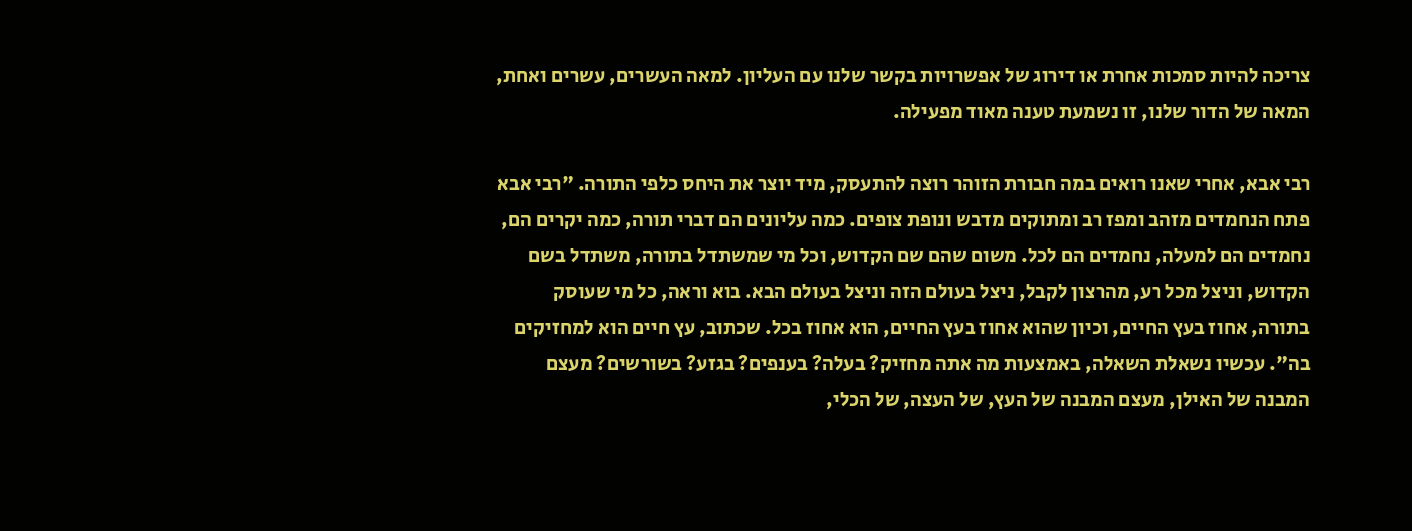צריכה להיות סמכות אחרת או דירוג של אפשרויות בקשר שלנו עם העליון. למאה העשרים, עשרים ואחת, המאה של הדור שלנו, זו נשמעת טענה מאוד מפעילה.

רבי אבא, אחרי שאנו רואים במה חבורת הזוהר רוצה להתעסק, מיד יוצר את היחס כלפי התורה. "רבי אבא פתח הנחמדים מזהב ומפז רב ומתוקים מדבש ונופת צופים. כמה עליונים הם דברי תורה, כמה יקרים הם, נחמדים הם למעלה, נחמדים הם לכל. משום שהם שם הקדוש, וכל מי שמשתדל בתורה, משתדל בשם הקדוש, וניצל מכל רע, מהרצון לקבל, ניצל בעולם הזה וניצל בעולם הבא. בוא וראה, כל מי שעוסק בתורה, אחוז בעץ החיים, וכיון שהוא אחוז בעץ החיים, הוא אחוז בכל. שכתוב, עץ חיים הוא למחזיקים בה". עכשיו נשאלת השאלה, באמצעות מה אתה מחזיק? בעלה? בענפים? בגזע? בשורשים? מעצם המבנה של האילן, מעצם המבנה של העץ, של העצה, של הכלי,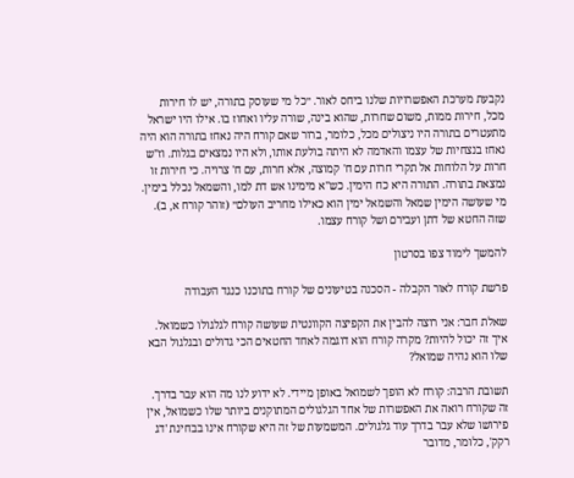נקבעת מערכת האפשרויות שלנו ביחס לאור. ״כל מי שעוסק בתורה, יש לו חירות מכל, חירות ממות, משום שחרות, שהוא בינה, שורה עליו ואחוז בו. אילו היו ישראל מתעטרים בתורה היו ניצולים מכל, כלומר, ברור שאם קורח היה נאחז בתורה הוא היה נאחז בנצחיות של עצמו והאדמה לא היתה בולעת אותו, ולא היו נמצאים בגלות. וז"ש חרות על הלוחות אל תקרי חרות עם ח' קמוצה, אלא חרות, עם ח' צרויה. כי חירות זו נמצאת בתורה. התורה היא כח הימין. כש"א מימינו אש דת למו, והשמאל נכלל בימין. מי שעושה הימין שמאל והשמאל ימין הוא כאילו מחריב העולם״ (זוהר קורח א, ב). שזה החטא של דתן ועבירם ושל קורח עצמו.

להמשך לימוד צפו בסרטון

פרשת קורח לאור הקבלה - הסכנה בטיעונים של קורח בתוכנו כנגד העבודה

שאלת חבר: אני רוצה להבין את הקפיצה הקוונטית שעושה קורח לגלגולו כשמואל. איך זה יכול להיות? מקרה קורח הוא דוגמה לאחד החטאים הכי גדולים ובגלגול הבא שלו הוא נהיה שמואל?

תשובת הרבה: קורח לא הופך לשמואל באופן מיידי. לא ידוע לנו מה הוא עבר בדרך. זה שקורח רואה את האפשרות של אחד הגלגולים המתוקנים ביותר שלו כשמואל, אין פירושו שלא עבר בדרך עוד גלגולים. המשמעות של זה היא שקורח אינו בבחינת 'דג רקק', כלומר, מדובר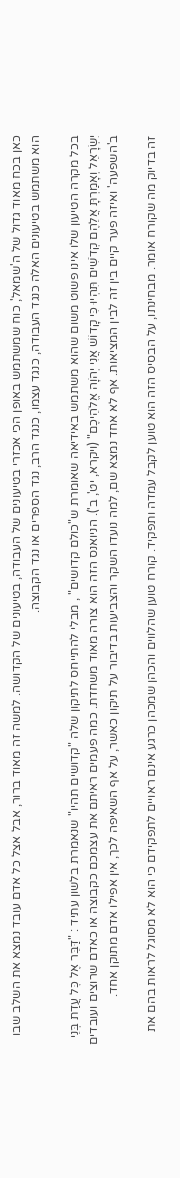כאן בכח מאוד גדול של ה'שמאל', כוח שמשתמש באופן הכי אכזרי בטיעונים של העבודה, בטיעונים של הקדושה. למשה זה מאוד ברור, אבל אצל כל אדם עובד נמצא את השלב שבו הוא משתמש בטיעונים האלה כנגד העבודה, כנגד עצמו, כנגד הרב, נגד הספרים או נגד הקבוצה.

בכל מקרה הטיעון שלו אינו פשוט משום שהוא משתמש באידיאה שאומרת ש"כולם קדושים" , מבלי להתייחס לתיקון שלה "קדושים תהיו" שנאמרת בלשון עתיד : "דַּבֵּר אֶל כׇּל עֲדַת בְּנֵי יִשְׂרָאֵל וְאָמַרְתָּ אֲלֵהֶם קְדֹשִׁים תִּהְיוּ כִּי קָדוֹשׁ אֲנִי יְהֹוָה אֱלֹהֵיכֶם" (ויקרא, יט', ב'). הניואנס הזה הוא צורה מאוד משחדת. כמה פעמים ראיתם את עצמכם כקבוצה או כאדם שרוצים ועובדים ב'השפעה' ואיזה פער קיים בין זה לבין המציאות. אף לא אחד נמצא שם, למה נועדו השקר והצביעות בדיבור על תיקון כאשר, על אף השאיפה לכך, אין אפילו אדם מתוקן אחד.

זה בדיוק מה שקורח אומר. מבחינתו, על הבסיס הזה הוא טוען לקבל עמדה ותפקיד. קורח טוען שהלווים והכהן שמכהן כרגע אינם ראויים לתפקידם כי הוא לא מסוגל לראות בהם את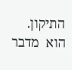התיקון. הוא  מדבר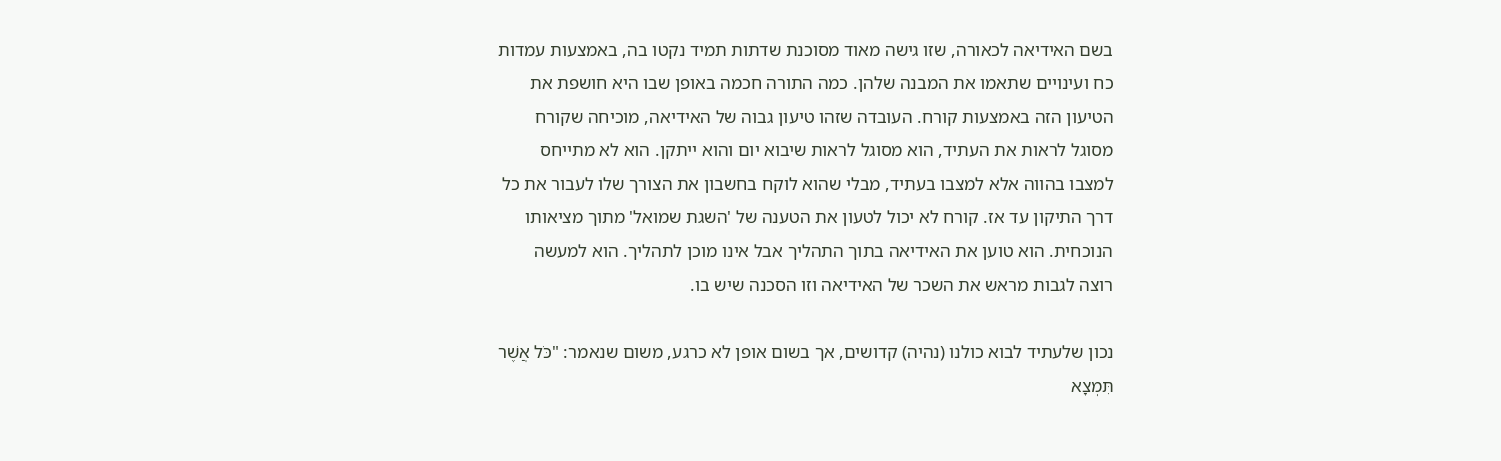בשם האידיאה לכאורה, שזו גישה מאוד מסוכנת שדתות תמיד נקטו בה, באמצעות עמדות כח ועינויים שתאמו את המבנה שלהן. כמה התורה חכמה באופן שבו היא חושפת את הטיעון הזה באמצעות קורח. העובדה שזהו טיעון גבוה של האידיאה, מוכיחה שקורח מסוגל לראות את העתיד, הוא מסוגל לראות שיבוא יום והוא ייתקן. הוא לא מתייחס למצבו בהווה אלא למצבו בעתיד, מבלי שהוא לוקח בחשבון את הצורך שלו לעבור את כל דרך התיקון עד אז. קורח לא יכול לטעון את הטענה של 'השגת שמואל' מתוך מציאותו הנוכחית. הוא טוען את האידיאה בתוך התהליך אבל אינו מוכן לתהליך. הוא למעשה רוצה לגבות מראש את השכר של האידיאה וזו הסכנה שיש בו.

נכון שלעתיד לבוא כולנו (נהיה) קדושים, אך בשום אופן לא כרגע, משום שנאמר: "כֹּל אֲשֶׁר תִּמְצָא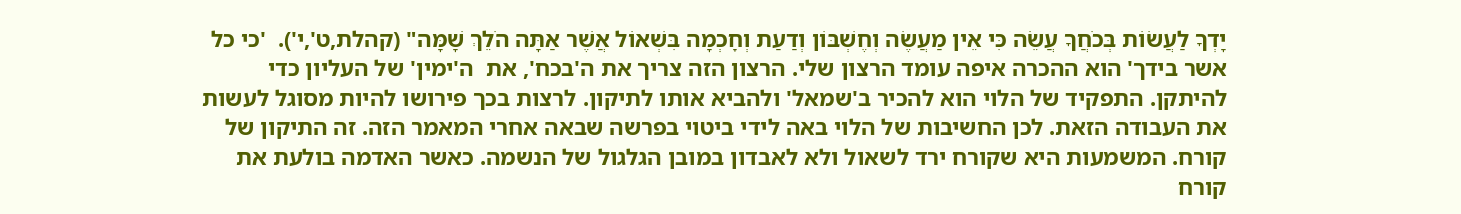יָדְךָ לַעֲשׂוֹת בְּכֹחֲךָ עֲשֵׂה כִּי אֵין מַעֲשֶׂה וְחֶשְׁבּוֹן וְדַעַת וְחׇכְמָה בִּשְׁאוֹל אֲשֶׁר אַתָּה הֹלֵךְ שָׁמָּה" (קהלת,ט',י').  'כי כל אשר בידך' הוא ההכרה איפה עומד הרצון שלי. הרצון הזה צריך את ה'בכח', את  ה'ימין' של העליון כדי להיתקן. התפקיד של הלוי הוא להכיר ב'שמאל' ולהביא אותו לתיקון. לרצות בכך פירושו להיות מסוגל לעשות את העבודה הזאת. לכן החשיבות של הלוי באה לידי ביטוי בפרשה שבאה אחרי המאמר הזה. זה התיקון של קורח. המשמעות היא שקורח ירד לשאול ולא לאבדון במובן הגלגול של הנשמה. כאשר האדמה בולעת את קורח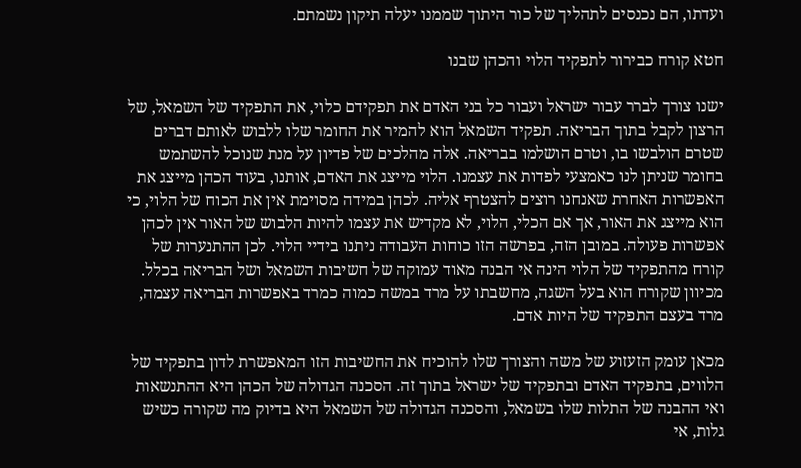ועדתו, הם נכנסים לתהליך של כור היתוך שממנו יעלה תיקון נשמתם.

חטא קורח כבירור לתפקיד הלוי והכהן שבנו

ישנו צורך לברר עבור ישראל ועבור כל בני האדם את תפקידם כלוי, את התפקיד של השמאל, של הרצון לקבל בתוך הבריאה. תפקיד השמאל הוא להמיר את החומר שלו ללבוש לאותם דברים שטרם הולבשו בו, וטרם הושלמו בבריאה. אלה מהלכים של פדיון על מנת שנוכל להשתמש בחומר שניתן לנו כאמצעי לפדות את עצמנו. הלוי מייצג את האדם, אותנו, בעוד הכהן מייצג את האפשרות האחרת שאנחנו רוצים להצטרף אליה. לכהן במידה מסוימת אין את הכוח של הלוי, כי הוא מייצג את האור, אך אם הכלי, הלוי, לא מקדיש את עצמו להיות הלבוש של האור אין לכהן אפשרות פעולה. במובן הזה, בפרשה הזו כוחות העבודה ניתנו בידיי הלוי. לכן ההתנערות של קורח מהתפקיד של הלוי הינה אי הבנה מאוד עמוקה של חשיבות השמאל ושל הבריאה בכלל. מכיוון שקורח הוא בעל השגה, מחשבתו על מרד במשה כמוה כמרד באפשרות הבריאה עצמה, מרד בעצם התפקיד של היות אדם.

מכאן עומק הזעזוע של משה והצורך שלו להוכיח את החשיבות הזו המאפשרת לדון בתפקיד של הלווים, בתפקיד האדם ובתפקיד של ישראל בתוך זה. הסכנה הגדולה של הכהן היא ההתנשאות ואי ההבנה של התלות שלו בשמאל, והסכנה הגדולה של השמאל היא בדיוק מה שקורה כשיש גלות, אי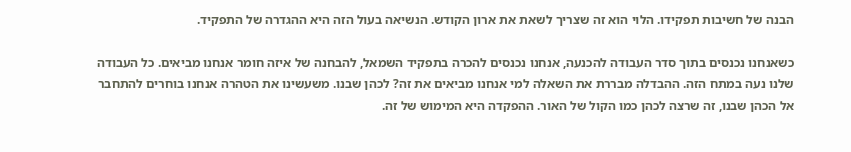הבנה של חשיבות תפקידו. הלוי הוא זה שצריך לשאת את ארון הקודש. הנשיאה בעול הזה היא ההגדרה של התפקיד.

כשאנחנו נכנסים בתוך סדר העבודה להכנעה, אנחנו נכנסים להכרה בתפקיד השמאל, להבחנה של איזה חומר אנחנו מביאים. כל העבודה שלנו נעה במתח הזה. ההבדלה מבררת את השאלה למי אנחנו מביאים את זה? לכהן שבנו. משעשינו את הטהרה אנחנו בוחרים להתחבר אל הכהן שבנו, זה שרצה לכהן כמו הקול של האור. ההפקדה היא המימוש של זה.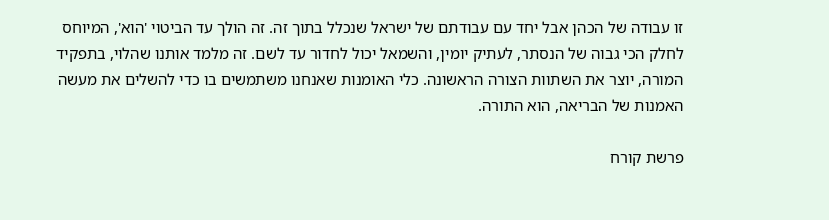זו עבודה של הכהן אבל יחד עם עבודתם של ישראל שנכלל בתוך זה. זה הולך עד הביטוי 'הוא', המיוחס לחלק הכי גבוה של הנסתר, לעתיק יומין, והשמאל יכול לחדור עד לשם. זה מלמד אותנו שהלוי, בתפקיד המורה, יוצר את השתוות הצורה הראשונה. כלי האומנות שאנחנו משתמשים בו כדי להשלים את מעשה האמנות של הבריאה, הוא התורה.

פרשת קורח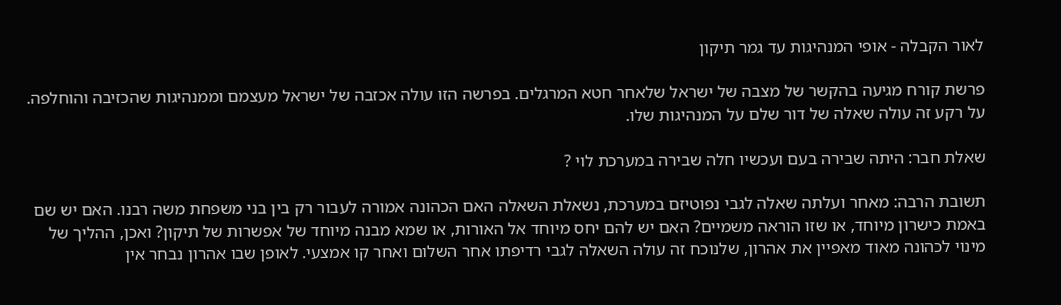לאור הקבלה - אופי המנהיגות עד גמר תיקון

פרשת קורח מגיעה בהקשר של מצבה של ישראל שלאחר חטא המרגלים. בפרשה הזו עולה אכזבה של ישראל מעצמם וממנהיגות שהכזיבה והוחלפה. על רקע זה עולה שאלה של דור שלם על המנהיגות שלו.

שאלת חבר: היתה שבירה בעם ועכשיו חלה שבירה במערכת לוי ?

תשובת הרבה: מאחר ועלתה שאלה לגבי נפוטיזם במערכת, נשאלת השאלה האם הכהונה אמורה לעבור רק בין בני משפחת משה רבנו. האם יש שם באמת כישרון מיוחד, או שזו הוראה משמיים? האם יש להם יחס מיוחד אל האורות, או שמא מבנה מיוחד של אפשרות של תיקון? ואכן, ההליך של מינוי לכהונה מאוד מאפיין את אהרון, שלנוכח זה עולה השאלה לגבי רדיפתו אחר השלום ואחר קו אמצעי. לאופן שבו אהרון נבחר אין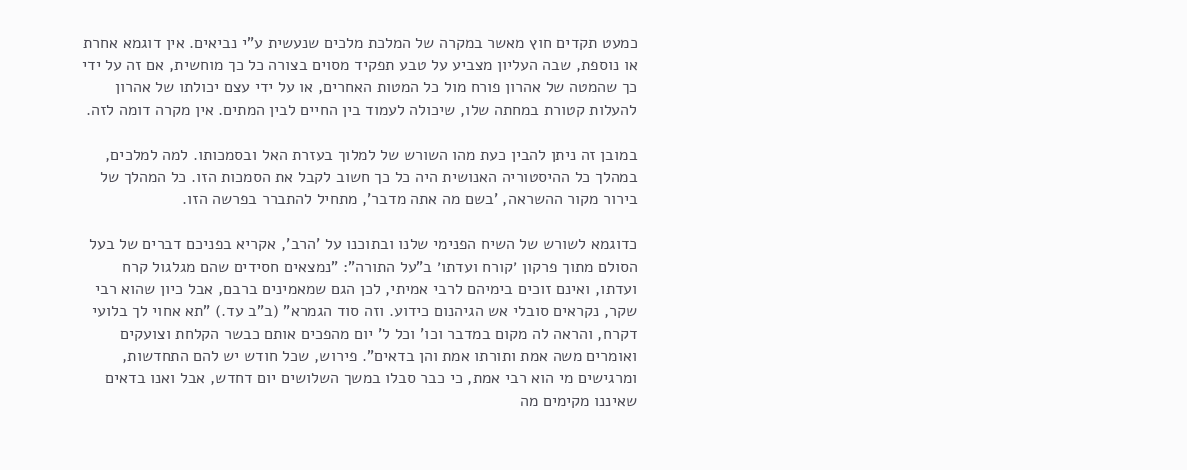כמעט תקדים חוץ מאשר במקרה של המלכת מלכים שנעשית ע"י נביאים. אין דוגמא אחרת או נוספת, שבה העליון מצביע על טבע תפקיד מסוים בצורה כל כך מוחשית, אם זה על ידי כך שהמטה של אהרון פורח מול כל המטות האחרים, או על ידי עצם יכולתו של אהרון להעלות קטורת במחתה שלו, שיכולה לעמוד בין החיים לבין המתים. אין מקרה דומה לזה.

במובן זה ניתן להבין כעת מהו השורש של למלוך בעזרת האל ובסמכותו. למה למלכים, במהלך כל ההיסטוריה האנושית היה כל כך חשוב לקבל את הסמכות הזו. כל המהלך של בירור מקור ההשראה, 'בשם מה אתה מדבר', מתחיל להתברר בפרשה הזו.

כדוגמא לשורש של השיח הפנימי שלנו ובתוכנו על 'הרב', אקריא בפניכם דברים של בעל הסולם מתוך פרקון ׳קורח ועדתו׳ ב"על התורה": "נמצאים חסידים שהם מגלגול קרח ועדתו, ואינם זוכים בימיהם לרבי אמיתי, לכן הגם שמאמינים ברבם, אבל כיון שהוא רבי שקר, נקראים סובלי אש הגיהנום כידוע. וזה סוד הגמרא" (ב"ב עד.) "תא אחוי לך בלועי דקרח, והראה לה מקום במדבר וכו' וכל ל' יום מהפכים אותם כבשר הקלחת וצועקים ואומרים משה אמת ותורתו אמת והן בדאים". פירוש, שכל חודש יש להם התחדשות, ומרגישים מי הוא רבי אמת, כי כבר סבלו במשך השלושים יום דחדש, אבל ואנו בדאים שאיננו מקימים מה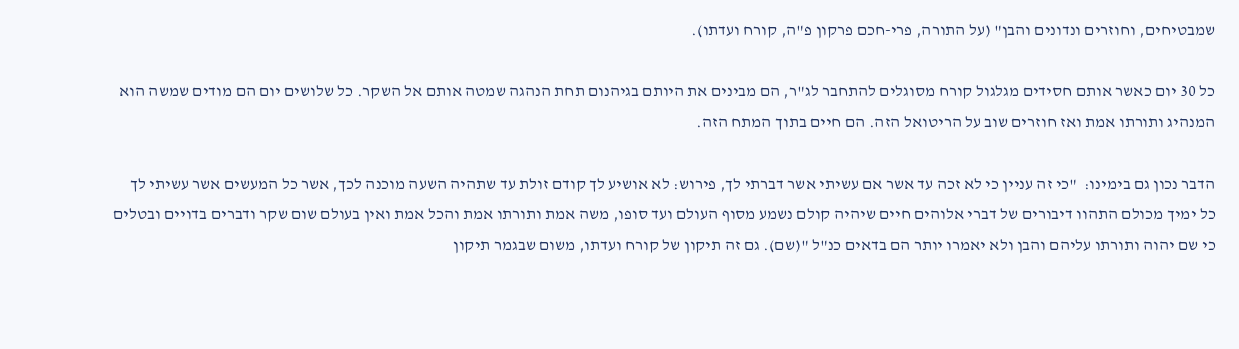שמבטיחים, וחוזרים ונדונים והבן" (על התורה, פרי-חכם פרקון פ"ה, קורח ועדתו).

כל 30 יום כאשר אותם חסידים מגלגול קורח מסוגלים להתחבר לג"ר, הם מבינים את היותם בגיהנום תחת הנהגה שמטה אותם אל השקר. כל שלושים יום הם מודים שמשה הוא המנהיג ותורתו אמת ואז חוזרים שוב על הריטואל הזה. הם חיים בתוך המתח הזה.

הדבר נכון גם בימינו:  "כי זה עניין כי לא זכה עד אשר אם עשיתי אשר דברתי לך, פירוש: לא אושיע לך קודם זולת עד שתהיה השעה מוכנה לכך, אשר כל המעשים אשר עשיתי לך כל ימיך מכולם התהוו דיבורים של דברי אלוהים חיים שיהיה קולם נשמע מסוף העולם ועד סופו, משה אמת ותורתו אמת והכל אמת ואין בעולם שום שקר ודברים בדויים ובטלים כי שם יהוה ותורתו עליהם והבן ולא יאמרו יותר הם בדאים כנ"ל "(שם). גם זה תיקון של קורח ועדתו, משום שבגמר תיקון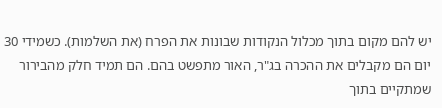יש להם מקום בתוך מכלול הנקודות שבונות את הפרח (את השלמות). כשמידי 30 יום הם מקבלים את ההכרה בג"ר, האור מתפשט בהם. הם תמיד חלק מהבירור שמתקיים בתוך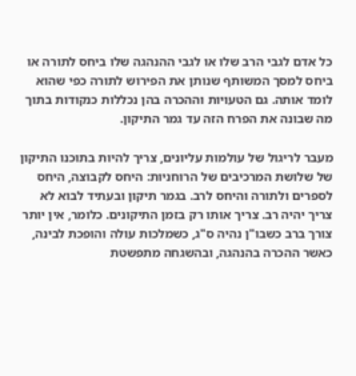כל אדם לגבי הרב שלו או לגבי ההנהגה שלו ביחס לתורה או ביחס למסך המשותף שנותן את הפירוש לתורה כפי שהוא לומד אותה. גם הטעויות וההכרה בהן נכללות כנקודות בתוך מה שבונה את הפרח הזה עד גמר התיקון.

מעבר לריגול של עולמות עליונים, צריך להיות בתוכנו התיקון של שלושת המרכיבים של הרוחניות: היחס לקבוצה, היחס לספרים ולתורה והיחס לרב. בגמר תיקון ובעתיד לבוא לא צריך יהיה רב. צריך אותו רק בזמן התיקונים. כלומר, אין יותר צורך ברב כשבו"ן נהיה ס"ג, כשמלכות עולה והופכת לבינה, כאשר ההכרה בהנהגה, ובהשגחה מתפשטת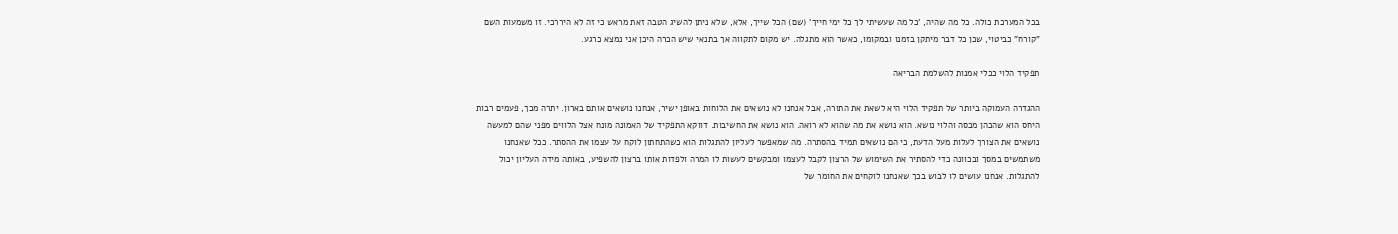בכל המערכת כולה. כל מה שהיה, 'כל מה שעשיתי לך כל ימי חייך' (שם) הכל שייך, אלא, שלא ניתן להשיג הטבה זאת מראש כי זה לא היררכי. זו משמעות השם "קורח" כביטוי, שכן כל דבר מיתקן בזמנו ובמקומו, כאשר הוא מתגלה. יש מקום לתקווה אך בתנאי שיש הכרה היכן אני נמצא כרגע.

תפקיד הלוי ככלי אמנות להשלמת הבריאה

ההגדרה העמוקה ביותר של תפקיד הלוי היא לשאת את התורה, אבל אנחנו לא נושאים את הלוחות באופן ישיר, אנחנו נושאים אותם בארון. יתרה מכך, פעמים רבות היחס הוא שהכהן מכסה והלוי נושא. הוא נושא את מה שהוא לא רואה. הוא נושא את החשיבות. דווקא התפקיד של האמונה מונח אצל הלווים מפני שהם למעשה נושאים את הצורך לעלות מעל הדעת, כי הם נושאים תמיד בהסתרה. מה שמאפשר לעליון להתגלות הוא כשהתחתון לוקח על עצמו את ההסתר. ככל שאנחנו משתמשים במסך ובכוונה כדי להסתיר את השימוש של הרצון לקבל לעצמו ומבקשים לעשות לו המרה ולפדות אותו ברצון להשפיע, באותה מידה העליון יכול להתגלות. אנחנו עושים לו לבוש בכך שאנחנו לוקחים את החומר של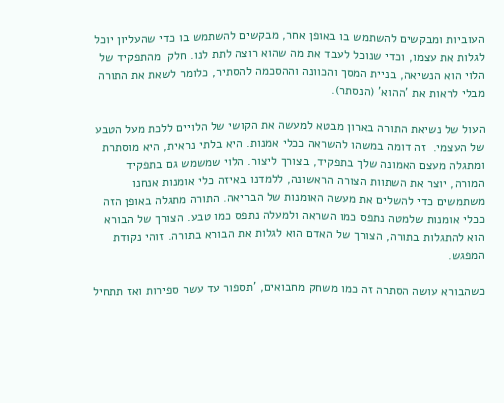העוביות ומבקשים להשתמש בו באופן אחר, מבקשים להשתמש בו כדי שהעליון יוכל לגלות את עצמו, וכדי שנוכל לעבד את מה שהוא רוצה לתת לנו. חלק  מהתפקיד של הלוי הוא הנשיאה, בניית המסך והכוונה וההסכמה להסתיר, כלומר לשאת את התורה מבלי לראות את 'ההוא' (הנסתר).

העול של נשיאת התורה בארון מבטא למעשה את הקושי של הלויים ללכת מעל הטבע של העצמי.  זה דומה במשהו להשראה ככלי אמנות. היא בלתי נראית, היא מוסתרת ומתגלה מעצם האמונה שלך בתפקיד, בצורך ליצור. הלוי שמשמש גם בתפקיד המורה, יוצר את השתוות הצורה הראשונה, ללמדנו באיזה כלי אומנות אנחנו משתמשים כדי להשלים את מעשה האומנות של הבריאה. התורה מתגלה באופן הזה ככלי אומנות שלמטה נתפס כמו השראה ולמעלה נתפס כמו טבע. הצורך של הבורא הוא להתגלות בתורה, הצורך של האדם הוא לגלות את הבורא בתורה. זוהי נקודת המפגש.

כשהבורא עושה הסתרה זה כמו משחק מחבואים, 'תספור עד עשר ספירות ואז תתחיל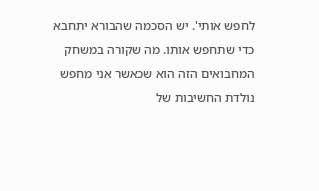לחפש אותי'. יש הסכמה שהבורא יתחבא כדי שתחפש אותו. מה שקורה במשחק המחבואים הזה הוא שכאשר אני מחפש נולדת החשיבות של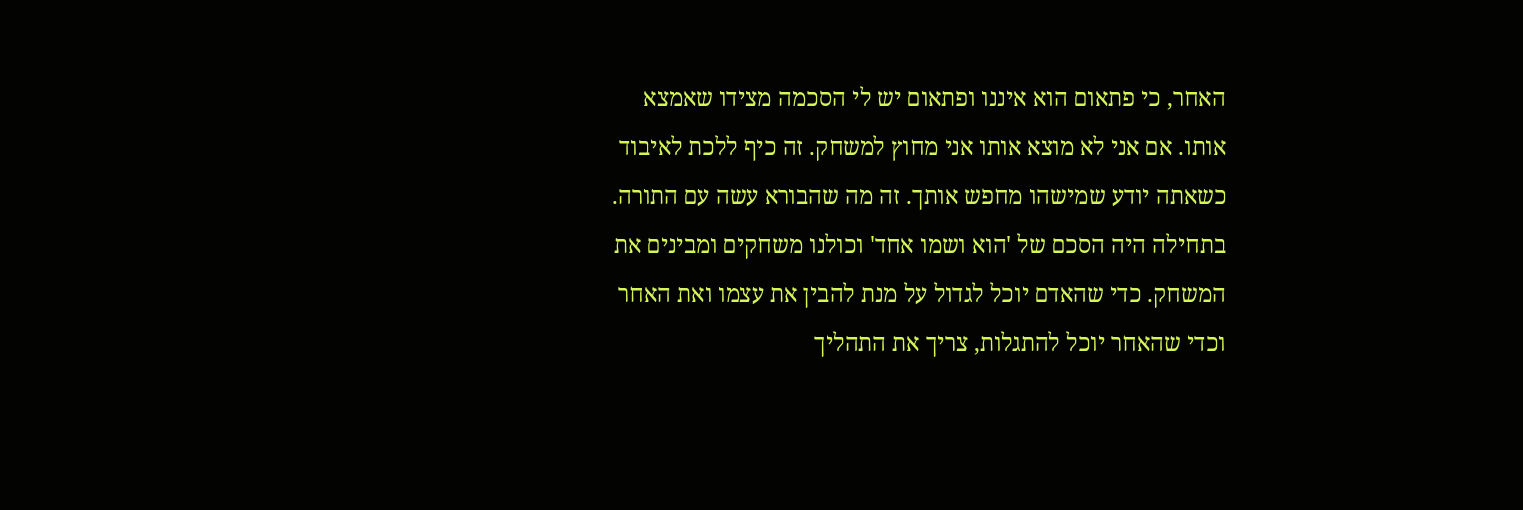האחר, כי פתאום הוא איננו ופתאום יש לי הסכמה מצידו שאמצא אותו. אם אני לא מוצא אותו אני מחוץ למשחק. זה כיף ללכת לאיבוד כשאתה יודע שמישהו מחפש אותך. זה מה שהבורא עשה עם התורה. בתחילה היה הסכם של 'הוא ושמו אחד' וכולנו משחקים ומבינים את המשחק. כדי שהאדם יוכל לגדול על מנת להבין את עצמו ואת האחר וכדי שהאחר יוכל להתגלות, צריך את התהליך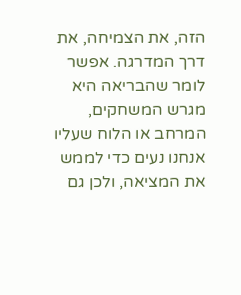הזה, את הצמיחה, את דרך המדרגה. אפשר לומר שהבריאה היא מגרש המשחקים, המרחב או הלוח שעליו אנחנו נעים כדי לממש את המציאה, ולכן גם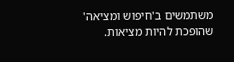משתמשים ב'חיפוש ומציאה' שהופכת להיות מציאות.